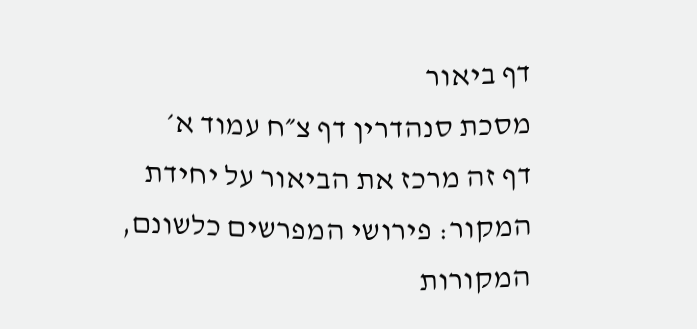דף ביאור
מסכת סנהדרין דף צ״ח עמוד א׳
דף זה מרכז את הביאור על יחידת המקור: פירושי המפרשים כלשונם, המקורות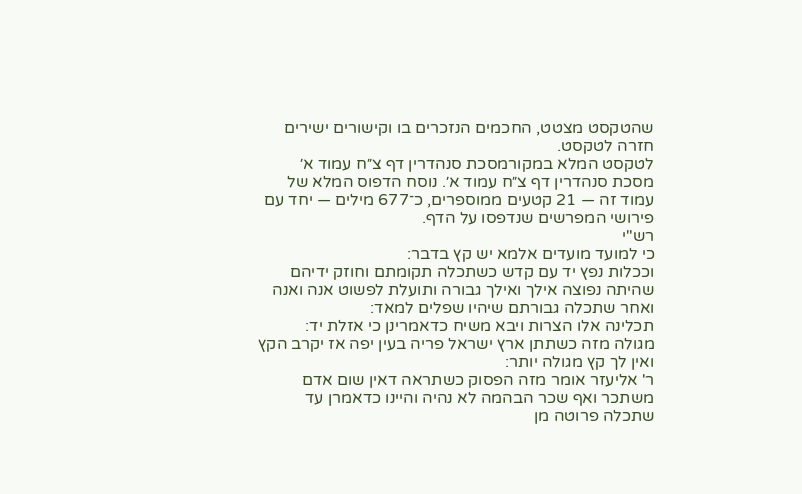שהטקסט מצטט, החכמים הנזכרים בו וקישורים ישירים חזרה לטקסט.
לטקסט המלא במקורמסכת סנהדרין דף צ״ח עמוד א׳
מסכת סנהדרין דף צ״ח עמוד א׳. נוסח הדפוס המלא של עמוד זה — 21 קטעים ממוספרים, כ־677 מילים — יחד עם פירושי המפרשים שנדפסו על הדף.
רש"י
כי למועד מועדים אלמא יש קץ בדבר:
וככלות נפץ יד עם קדש כשתכלה תקומתם וחוזק ידיהם שהיתה נפוצה אילך ואילך גבורה ותועלת לפשוט אנה ואנה ואחר שתכלה גבורתם שיהיו שפלים למאד:
תכלינה אלו הצרות ויבא משיח כדאמרינן כי אזלת יד:
מגולה מזה כשתתן ארץ ישראל פריה בעין יפה אז יקרב הקץ ואין לך קץ מגולה יותר:
ר' אליעזר אומר מזה הפסוק כשתראה דאין שום אדם משתכר ואף שכר הבהמה לא נהיה והיינו כדאמרן עד שתכלה פרוטה מן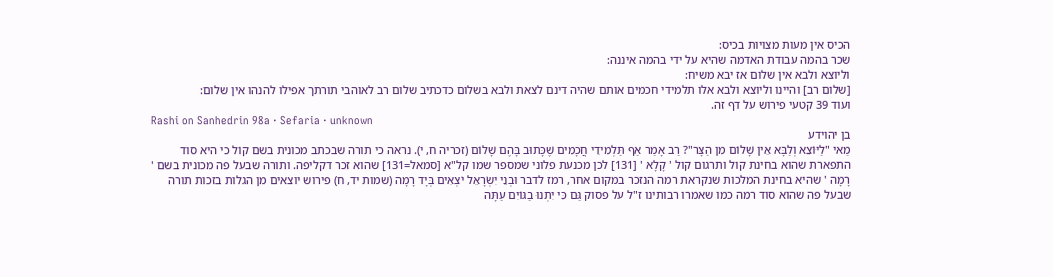הכיס אין מעות מצויות בכיס:
שכר בהמה עבודת האדמה שהיא על ידי בהמה איננה:
וליוצא ולבא אין שלום אז יבא משיח:
[שלום רב] והיינו וליוצא ולבא אלו תלמידי חכמים אותם שהיה דינם לצאת ולבא בשלום כדכתיב שלום רב לאוהבי תורתך אפילו להנהו אין שלום:
ועוד 39 קטעי פירוש על דף זה.
Rashi on Sanhedrin 98a · Sefaria · unknown
בן יהוידע
מַאי "לַיּוֹצֵא וְלַבָּא אֵין שָׁלוֹם מִן הַצָּר"? רַב אָמַר אַף תַּלְמִידֵי חֲכָמִים שֶׁכָּתוּב בָּהֶם שָׁלוֹם (זכריה ח, י). נראה כי תורה שבכתב מכונית בשם קוֹל כי היא סוד התפארת שהוא בחינת קול ותרגום קול ' קָלָא ' [131] לכן מכנעת פלוני שמספר שמו קל"א [סמאל=131] שהוא זכר דקליפה. ותורה שבעל פה מכונית בשם ' רָמָה ' שהיא בחינת המלכות שנקראת רמה הנזכר במקום אחר, רמז לדבר וּבְנֵי יִשְׂרָאֵל יֹצְאִים בְּיָד רָמָה (שמות יד, ח) פירוש יוצאים מן הגלות בזכות תורה שבעל פה שהוא סוד רמה כמו שאמרו רבותינו ז"ל על פסוק גַּם כִּי יִתְנוּ בַגּוֹיִם עַתָּה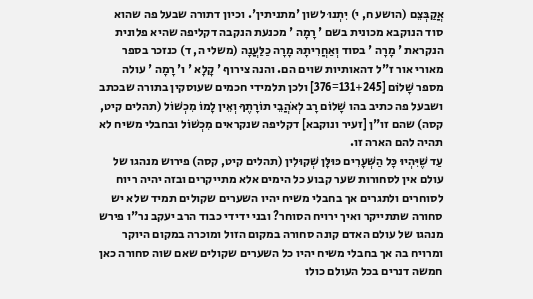אֲקַבְּצֵם (הושע ח, י) יִתְנוּ לשון 'מתניתין'. וכיון דתורה שבעל פה שהוא סוד הנוקבא מכונית בשם ' רָמָה ' מכנעת הנקבה דקליפה שהיא פלונית הנקראת ' מָרָה ' בסוד וְאַחֲרִיתָהּ מָרָה כַלַּעֲנָה (משלי ה, ד) כנזכר בספר מאורי אור ז"ל דהאותיות שוים הם. והנה צירוף ' קָלָא ' ו' רָמָה ' עולה מספר שָׁלוֹם [131+245=376] ולכן תלמידי חכמים שעוסקין בתורה שבכתב ושבעל פה כתיב בהו שָׁלוֹם רָב לְאֹהֲבֵי תוֹרָתֶךָ וְאֵין לָמוֹ מִכְשׁוֹל (תהלים קיט, קסה) שהם זו"ן [זעיר ונוקבא] דקליפה שנקראים מִכְשׁוֹל ובחבלי משיח לא תהיה להם הארה זו.
עַד שֶׁיִּהְיוּ כָּל הַשְּׁעָרִים כּוּלָּן שְׁקוּלִין (תהלים קיט, קסה) פירוש מנהגו של עולם אין לסחורות שער קבוע כל הימים אלא מתייקרים ובזה יהיה ריוח לסוחרים ולתגרים אך בחבלי משיח יהיו השערים שקולים תמיד שלא יש סחורה שתתייקר ואיך ירויח הסוחר? ובני ידידי כבוד הרב יעקב נר"ו פירש מנהגו של עולם האדם קונה סחורה במקום הזול ומוכרה במקום היוקר ומרויח בה אך בחבלי משיח יהיו כל השערים שקולים שאם שוה סחורה כאן חמשה דנרים בכל העולם כולו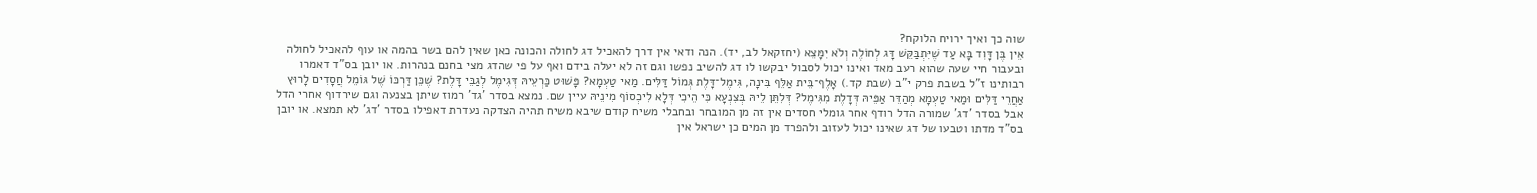שוה כך ואיך ירויח הלוקח?
אֵין בֶּן דָּוִד בָּא עַד שֶׁיִּתְבַּקֵּשׁ דָּג לְחוֹלֶה וְלֹא יִמָּצֵא (יחזקאל לב, יד). הנה ודאי אין דרך להאכיל דג לחולה והכונה כאן שאין להם בשר בהמה או עוף להאכיל לחולה ובעבור חיי שעה שהוא רעב מאד ואינו יכול לסבול יבקשו לו דג להשיב נפשו וגם זה לא יעלה בידם ואף על פי שהדג מצי בחנם בנהרות. או יובן בס"ד דאמרו רבותינו ז"ל בשבת פרק י"ב (שבת קד.) אָלֶף־בֵּית אַלֵּף בִּינָה, גִּימֶל־דָּלֶת גְּמוֹל דַּלִּים. מַאי טַעְמָא? פָּשׁוּט כַּרְעֵיהּ דְּגִימֶל לְגַבֵּי דָּלֶת? שֶׁכֵּן דַּרְכּוֹ שֶׁל גּוֹמֵל חֲסָדִים לָרוּץ אַחֲרֵי דַּלִּים וּמַאי טַעְמָא מְהַדֵּר אַפֵּיהּ דְּדָלֶת מִגִּימֶל? דְּלִתֵּן לֵיהּ בְּצִנְעָא כִּי הֵיכִי דְּלָא לִיכְסוֹף מִינֵיהּ עיין שם. נמצא בסדר 'גד' רמוז שיתן בצנעה וגם שירדוף אחרי הדל אבל בסדר 'דג' שמורה הדל רודף אחר גומלי חסדים אין זה מן המובחר ובחבלי משיח קודם שיבא משיח תהיה הצדקה נעדרת דאפילו בסדר 'דג' לא תמצא. או יובן בס"ד מדתו וטבעו של דג שאינו יכול לעזוב ולהפרד מן המים כן ישראל אין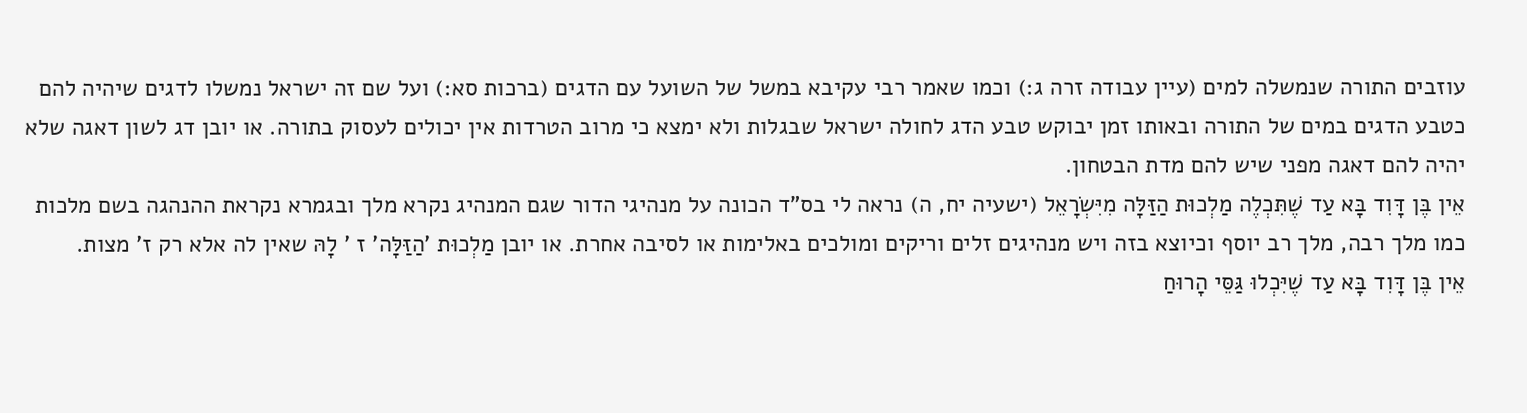עוזבים התורה שנמשלה למים (עיין עבודה זרה ג:) וכמו שאמר רבי עקיבא במשל של השועל עם הדגים (ברכות סא:) ועל שם זה ישראל נמשלו לדגים שיהיה להם כטבע הדגים במים של התורה ובאותו זמן יבוקש טבע הדג לחולה ישראל שבגלות ולא ימצא כי מרוב הטרדות אין יכולים לעסוק בתורה. או יובן דג לשון דאגה שלא יהיה להם דאגה מפני שיש להם מדת הבטחון.
אֵין בֶּן דָּוִד בָּא עַד שֶׁתִּכְלֶה מַלְכוּת הַזַּלָּה מִיִּשְׂרָאֵל (ישעיה יח, ה) נראה לי בס"ד הכונה על מנהיגי הדור שגם המנהיג נקרא מלך ובגמרא נקראת ההנהגה בשם מלכות כמו מלך רבה, מלך רב יוסף וכיוצא בזה ויש מנהיגים זלים וריקים ומולכים באלימות או לסיבה אחרת. או יובן מַלְכוּת 'הַזַּלָּה' ז ' לָהּ שאין לה אלא רק ז' מצות.
אֵין בֶּן דָּוִד בָּא עַד שֶׁיִּכְלוּ גַּסֵּי הָרוּחַ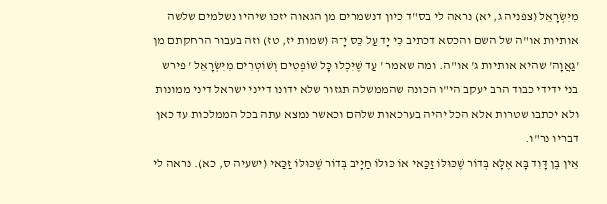מִיִּשְׂרָאֵל (צפניה ג, יא) נראה לי בס"ד כיון דנשמרים מן הגאוה יזכו שיהיו נשלמים שלשה אותיות או"ה של השם והכסא דכתיב כִּי יָד עַל כֵּס יָ־הּ (שמות יז, טז) וזה בעבור הרחקתם מן 'גַּאֲוָה' שהיא אותיות ג' או"ה. ומה שאמר ' עַד שֶׁיִּכְלוּ כָּל שׁוֹפְטִים וְשׁוֹטְרִים מִיִּשְׂרָאֵל ' פירש בני ידידי כבוד הרב יעקב הי"ו הכונה שהממשלה תגזור שלא ידונו דייני ישראל דיני ממונות ולא יכתבו שטרות אלא הכל יהיה בערכאות שלהם וכאשר נמצא עתה בכל הממלכות עד כאן דבריו נר"ו.
אֵין בֶּן דָּוִד בָּא אֶלָּא בְּדוֹר שֶׁכּוּלּוֹ זַכַּאי אוֹ כּוּלּוֹ חַיָּיב בְּדוֹר שֶׁכּוּלּוֹ זַכַּאי (ישעיה ס, כא). נראה לי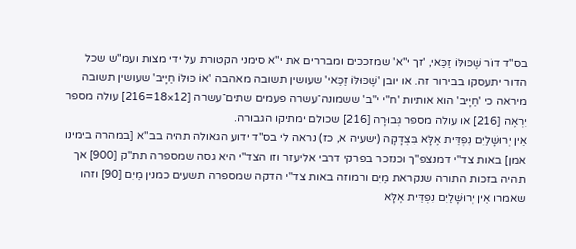בס"ד דוֹר שֶׁכּוּלּוֹ זַכַּאי, 'זך י"א' שמזככים ומבררים את י"א סימני הקטורת על ידי מצות ועמ"ש שכל הדור יתעסקו בבירור זה. או יובן 'שֶׁכּוּלּוֹ זַכַּאי' שעושין תשובה מאהבה 'אוֹ כּוּלּוֹ חַיָּיב' שעושין תשובה מיראה כי 'חַיָּיב' הוא אותיות 'ח"י י"ב' ששמונה־עשרה פעמים שתים־עשרה [12×18=216] עולה מספר יִרְאֶה [216] או עולה מספר גְּבוּרָה [216] שכולם ימתיקו הגבורה.
אֵין יְרוּשָׁלַיִם נִפְדֵּית אֶלָּא בִּצְדָקָה (ישעיה א, כז) נראה לי בס"ד ידוע הגאולה תהיה בב"א [במהרה בימינו אמן] באות צד"י דמנצפ"ך וכנזכר בפרקי דרבי אליעזר וזו הצד"י היא גסה שמספרה תת"ק [900] אך תהיה בזכות התורה שנקראת מַיִם ורמוזה באות צד"י הדקה שמספרה תשעים כמנין מַיִם [90] וזהו שאמרו אֵין יְרוּשָׁלַיִם נִפְדֵּית אֶלָּא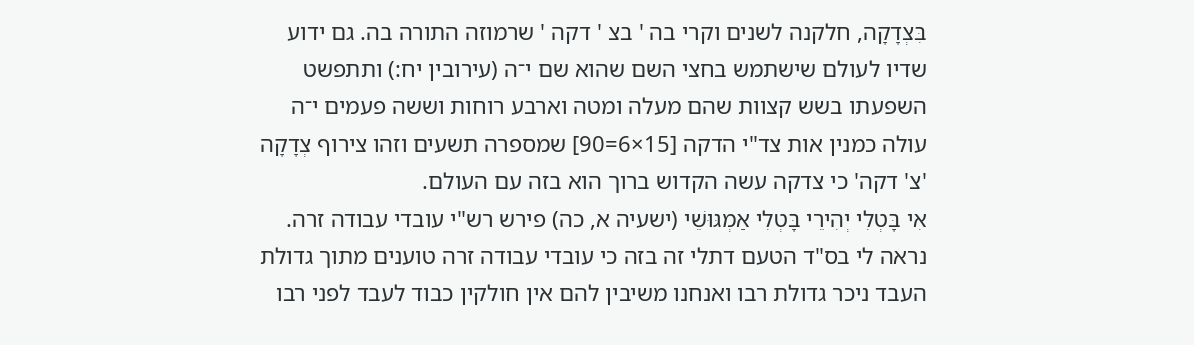בִּצְדָקָה, חלקנה לשנים וקרי בה ' בצ ' דקה ' שרמוזה התורה בה. גם ידוע שדיו לעולם שישתמש בחצי השם שהוא שם י־ה (עירובין יח:) ותתפשט השפעתו בשש קצוות שהם מעלה ומטה וארבע רוחות וששה פעמים י־ה עולה כמנין אות צד"י הדקה [15×6=90] שמספרה תשעים וזהו צירוף צְדָקָה 'צ' דקה' כי צדקה עשה הקדוש ברוך הוא בזה עם העולם.
אִי בָּטְלִי יְהִירֵי בָּטְלִי אַמְגּוּשֵׁי (ישעיה א, כה) פירש רש"י עובדי עבודה זרה. נראה לי בס"ד הטעם דתלי זה בזה כי עובדי עבודה זרה טוענים מתוך גדולת העבד ניכר גדולת רבו ואנחנו משיבין להם אין חולקין כבוד לעבד לפני רבו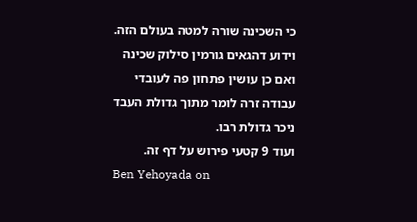כי השכינה שורה למטה בעולם הזה. וידוע דהגאים גורמין סילוק שכינה ואם כן עושין פתחון פה לעובדי עבודה זרה לומר מתוך גדולת העבד ניכר גדולת רבו.
ועוד 9 קטעי פירוש על דף זה.
Ben Yehoyada on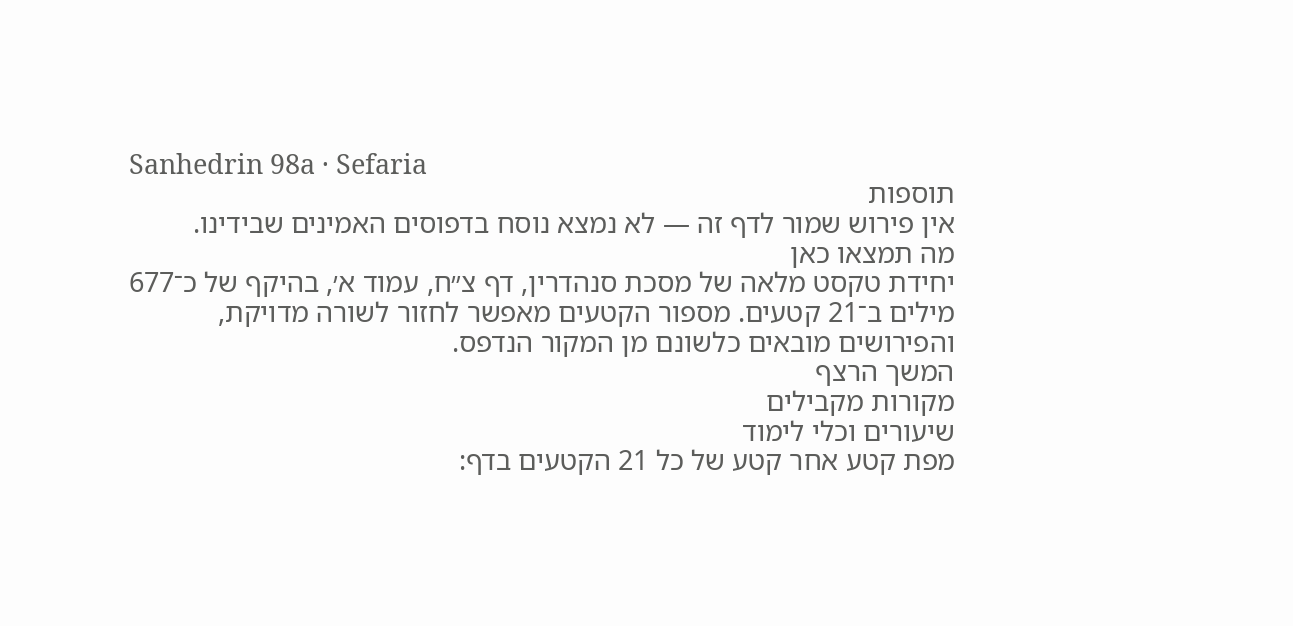Sanhedrin 98a · Sefaria
תוספות
אין פירוש שמור לדף זה — לא נמצא נוסח בדפוסים האמינים שבידינו.
מה תמצאו כאן
יחידת טקסט מלאה של מסכת סנהדרין, דף צ״ח, עמוד א׳, בהיקף של כ־677 מילים ב־21 קטעים. מספור הקטעים מאפשר לחזור לשורה מדויקת, והפירושים מובאים כלשונם מן המקור הנדפס.
המשך הרצף
מקורות מקבילים
שיעורים וכלי לימוד
מפת קטע אחר קטע של כל 21 הקטעים בדף: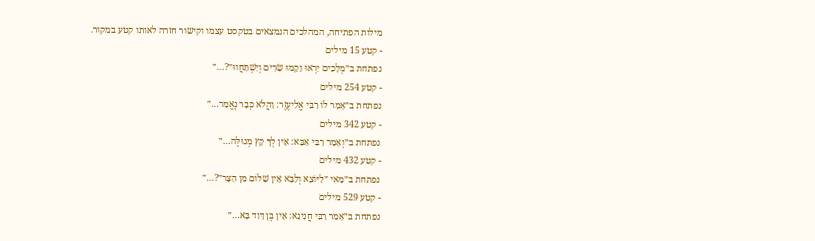מילות הפתיחה, המהלכים הנמצאים בטקסט עצמו וקישור חזרה לאותו קטע במקור.
- קטע 15 מילים
נפתחת ב״מְלָכִים יִרְאוּ וָקָמוּ שָׂרִים וְיִשְׁתַּחֲווּ״?…״
- קטע 254 מילים
נפתחת ב״אָמַר לוֹ רַבִּי אֱלִיעֶזֶר: וַהֲלֹא כְּבָר נֶאֱמַר…״
- קטע 342 מילים
נפתחת ב״וְאָמַר רַבִּי אַבָּא: אֵין לְךָ קֵץ מְגוּלֶּה…״
- קטע 432 מילים
נפתחת ב״מַאי ״לַיּוֹצֵא וְלַבָּא אֵין שָׁלוֹם מִן הַצָּר״?…״
- קטע 529 מילים
נפתחת ב״אָמַר רַבִּי חֲנִינָא: אֵין בֶּן דָּוִד בָּא…״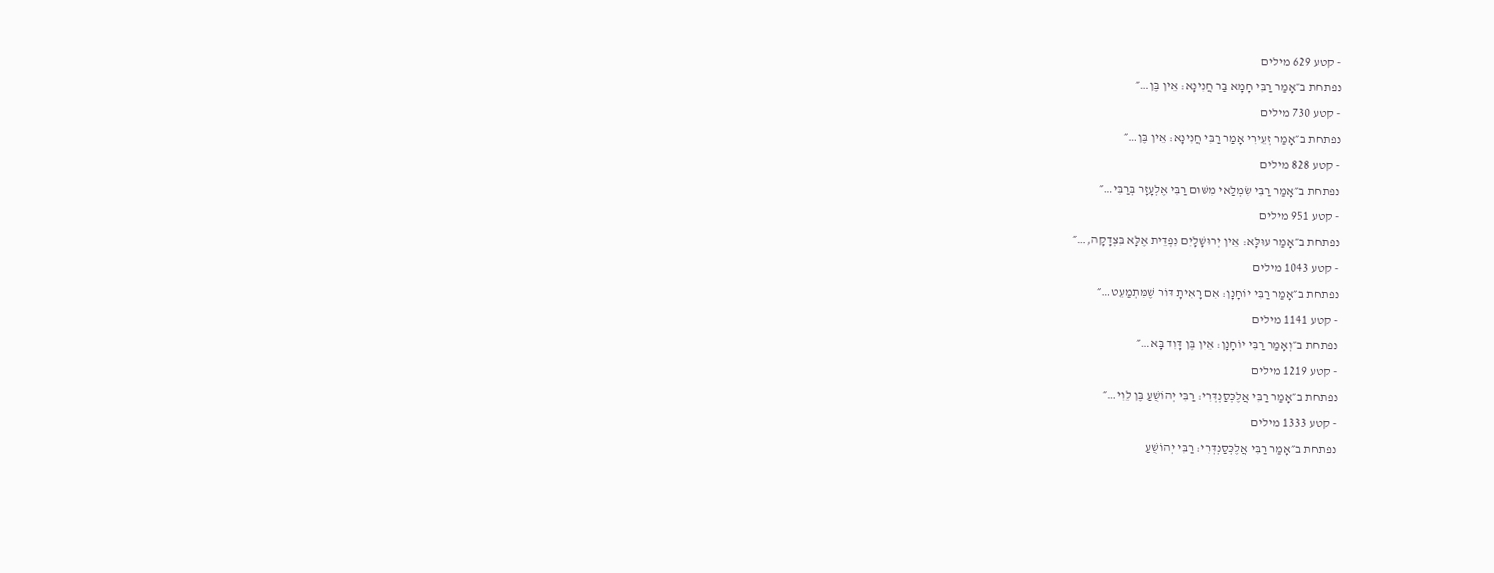- קטע 629 מילים
נפתחת ב״אָמַר רַבִּי חָמָא בַּר חֲנִינָא: אֵין בֶּן…״
- קטע 730 מילים
נפתחת ב״אָמַר זְעֵירִי אָמַר רַבִּי חֲנִינָא: אֵין בֶּן…״
- קטע 828 מילים
נפתחת ב״אָמַר רַבִּי שִׂמְלַאי מִשּׁוּם רַבִּי אֶלְעָזָר בְּרַבִּי…״
- קטע 951 מילים
נפתחת ב״אָמַר עוּלָּא: אֵין יְרוּשָׁלָיִם נִפְדֵּית אֶלָּא בִּצְדָקָה,…״
- קטע 1043 מילים
נפתחת ב״אָמַר רַבִּי יוֹחָנָן: אִם רָאִיתָ דּוֹר שֶׁמִּתְמַעֵט…״
- קטע 1141 מילים
נפתחת ב״וְאָמַר רַבִּי יוֹחָנָן: אֵין בֶּן דָּוִד בָּא…״
- קטע 1219 מילים
נפתחת ב״אָמַר רַבִּי אֲלֶכְּסַנְדְּרִי: רַבִּי יְהוֹשֻׁעַ בֶּן לֵוִי…״
- קטע 1333 מילים
נפתחת ב״אָמַר רַבִּי אֲלֶכְּסַנְדְּרִי: רַבִּי יְהוֹשֻׁעַ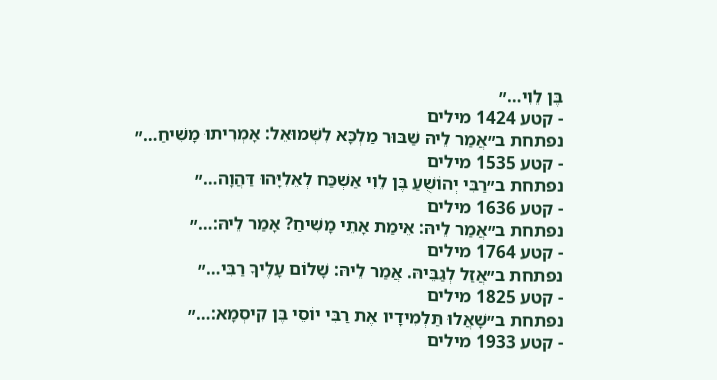בֶּן לֵוִי…״
- קטע 1424 מילים
נפתחת ב״אֲמַר לֵיהּ שַׁבּוּר מַלְכָּא לִשְׁמוּאֵל: אָמְרִיתוּ מָשִׁיחַ…״
- קטע 1535 מילים
נפתחת ב״רַבִּי יְהוֹשֻׁעַ בֶּן לֵוִי אַשְׁכַּח לְאֵלִיָּהוּ דַּהֲוָה…״
- קטע 1636 מילים
נפתחת ב״אֲמַר לֵיהּ: אֵימַת אָתֵי מָשִׁיחַ? אָמַר לֵיהּ:…״
- קטע 1764 מילים
נפתחת ב״אֲזַל לְגַבֵּיהּ. אֲמַר לֵיהּ: שָׁלוֹם עָלֶיךָ רַבִּי…״
- קטע 1825 מילים
נפתחת ב״שָׁאֲלוּ תַּלְמִידָיו אֶת רַבִּי יוֹסֵי בֶּן קִיסְמָא:…״
- קטע 1933 מילים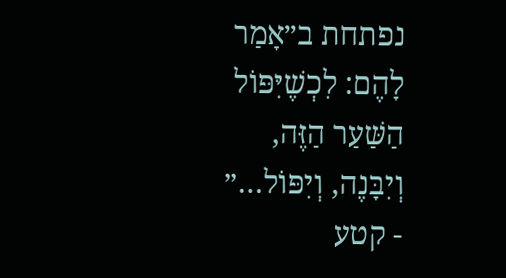נפתחת ב״אָמַר לָהֶם: לִכְשֶׁיִּפּוֹל הַשַּׁעַר הַזֶּה, וְיִבָּנֶה, וְיִפּוֹל…״
- קטע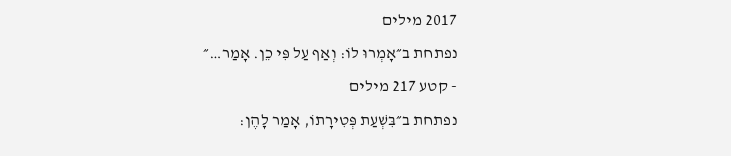2017 מילים
נפתחת ב״אָמְרוּ לוֹ: וְאַף עַל פִּי כֵן. אָמַר…״
- קטע 217 מילים
נפתחת ב״בִּשְׁעַת פְּטִירָתוֹ, אָמַר לָהֶן: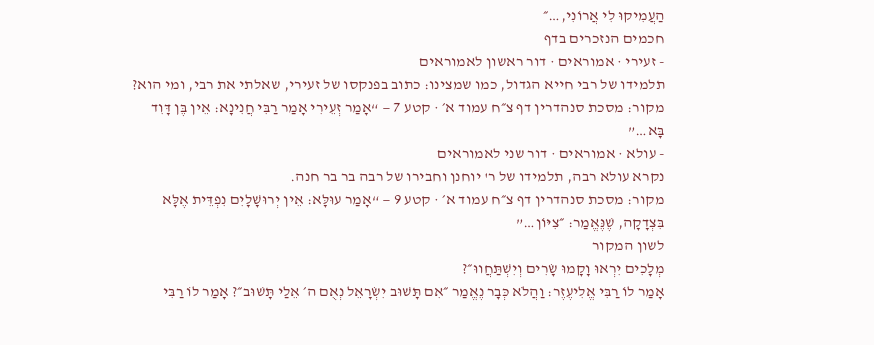הַעֲמִיקוּ לִי אֲרוֹנִי,…״
חכמים הנזכרים בדף
- זעירי · אמוראים · דור ראשון לאמוראים
תלמידו של רבי חייא הגדול, כמו שמצינו: כתוב בפנקסו של זעירי, שאלתי את רבי, ומי הוא?
מקור: מסכת סנהדרין דף צ״ח עמוד א׳ · קטע 7 — “אָמַר זְעֵירִי אָמַר רַבִּי חֲנִינָא: אֵין בֶּן דָּוִד בָּא…”
- עולא · אמוראים · דור שני לאמוראים
נקרא עולא רבה, תלמידו של ר' יוחנן וחבירו של רבה בר בר חנה.
מקור: מסכת סנהדרין דף צ״ח עמוד א׳ · קטע 9 — “אָמַר עוּלָּא: אֵין יְרוּשָׁלָיִם נִפְדֵּית אֶלָּא בִּצְדָקָה, שֶׁנֶּאֱמַר: ״צִיּוֹן…”
לשון המקור
מְלָכִים יִרְאוּ וָקָמוּ שָׂרִים וְיִשְׁתַּחֲווּ״?
אָמַר לוֹ רַבִּי אֱלִיעֶזֶר: וַהֲלֹא כְּבָר נֶאֱמַר ״אִם תָּשׁוּב יִשְׂרָאֵל נְאֻם ה׳ אֵלַי תָּשׁוּב״? אָמַר לוֹ רַבִּי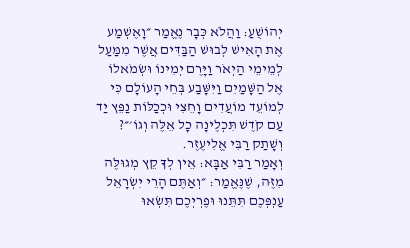יְהוֹשֻׁעַ: וַהֲלֹא כְּבָר נֶאֱמַר ״וָאֶשְׁמַע אֶת הָאִישׁ לְבוּשׁ הַבַּדִּים אֲשֶׁר מִמַּעַל לְמֵימֵי הַיְאֹר וַיָּרֶם יְמִינוֹ וּשְׂמֹאלוֹ אֶל הַשָּׁמַיִם וַיִּשָּׁבַע בְּחֵי הָעוֹלָם כִּי לְמוֹעֵד מוֹעֲדִים וָחֵצִי וּכְכַלּוֹת נַפֵּץ יַד עַם קֹדֶשׁ תִּכְלֶינָה כׇל אֵלֶּה וְגוֹ׳״? וְשָׁתַק רַבִּי אֱלִיעֶזֶר.
וְאָמַר רַבִּי אַבָּא: אֵין לְךָ קֵץ מְגוּלֶּה מִזֶּה, שֶׁנֶּאֱמַר: ״וְאַתֶּם הָרֵי יִשְׂרָאֵל עַנְפְּכֶם תִּתֵּנוּ וּפֶרְיְכֶם תִּשְׂאוּ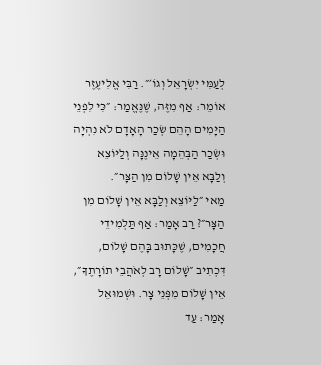לְעַמִּי יִשְׂרָאֵל וְגוֹ׳״. רַבִּי אֱלִיעֶזֶר אוֹמֵר: אַף מִזֶּה, שֶׁנֶּאֱמַר: ״כִּי לִפְנֵי הַיָּמִים הָהֵם שְׂכַר הָאָדָם לֹא נִהְיָה וּשְׂכַר הַבְּהֵמָה אֵינֶנָּה וְלַיּוֹצֵא וְלַבָּא אֵין שָׁלוֹם מִן הַצָּר״.
מַאי ״לַיּוֹצֵא וְלַבָּא אֵין שָׁלוֹם מִן הַצָּר״? רַב אָמַר: אַף תַּלְמִידֵי חֲכָמִים, שֶׁכָּתוּב בָּהֶם שָׁלוֹם, דִּכְתִיב ״שָׁלוֹם רָב לְאֹהֲבֵי תוֹרָתֶךָ״, אֵין שָׁלוֹם מִפְּנֵי צָר. וּשְׁמוּאֵל אָמַר: עַד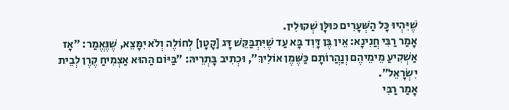שֶׁיִּהְיוּ כׇּל הַשְּׁעָרִים כּוּלָּן שְׁקוּלִין.
אָמַר רַבִּי חֲנִינָא: אֵין בֶּן דָּוִד בָּא עַד שֶׁיִּתְבַּקֵּשׁ דָּג [קָטָן] לְחוֹלֶה וְלֹא יִמָּצֵא, שֶׁנֶּאֱמַר: ״אָז אַשְׁקִיעַ מֵימֵיהֶם וְנַהֲרוֹתָם כַּשֶּׁמֶן אוֹלִיךְ״, וּכְתִיב בָּתְרֵיהּ: ״בַּיּוֹם הַהוּא אַצְמִיחַ קֶרֶן לְבֵית יִשְׂרָאֵל״.
אָמַר רַבִּי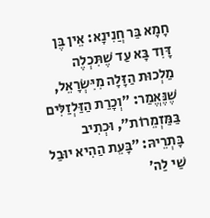חָמָא בַּר חֲנִינָא: אֵין בֶּן דָּוִד בָּא עַד שֶׁתִּכְלֶה מַלְכוּת הַזָּלָה מִיִּשְׂרָאֵל, שֶׁנֶּאֱמַר: ״וְכָרַת הַזַּלְזַלִּים בַּמַּזְמֵרוֹת״, וּכְתִיב בָּתְרֵיהּ: ״בָּעֵת הַהִיא יוּבַל שַׁי לַה׳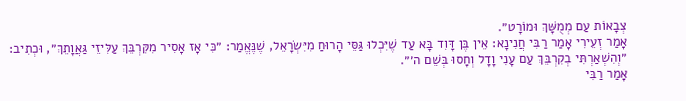צְבָאוֹת עַם מְמֻשָּׁךְ וּמוֹרָט״.
אָמַר זְעֵירִי אָמַר רַבִּי חֲנִינָא: אֵין בֶּן דָּוִד בָּא עַד שֶׁיִּכְלוּ גַּסֵּי הָרוּחַ מִיִּשְׂרָאֵל, שֶׁנֶּאֱמַר: ״כִּי אָז אָסִיר מִקִּרְבֵּךְ עַלִּיזֵי גַּאֲוָתֵךְ״, וּכְתִיב: ״וְהִשְׁאַרְתִּי בְקִרְבֵּךְ עַם עָנִי וָדָל וְחָסוּ בְּשֵׁם ה׳״.
אָמַר רַבִּי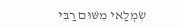שִׂמְלַאי מִשּׁוּם רַבִּי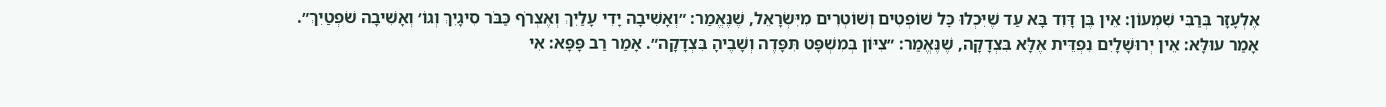אֶלְעָזָר בְּרַבִּי שִׁמְעוֹן: אֵין בֶּן דָּוִד בָּא עַד שֶׁיִּכְלוּ כׇּל שׁוֹפְטִים וְשׁוֹטְרִים מִיִּשְׂרָאֵל, שֶׁנֶּאֱמַר: ״וְאָשִׁיבָה יָדִי עָלַיִךְ וְאֶצְרֹף כַּבֹּר סִיגָיִךְ וְגוֹ׳ וְאָשִׁיבָה שֹׁפְטַיִךְ״.
אָמַר עוּלָּא: אֵין יְרוּשָׁלָיִם נִפְדֵּית אֶלָּא בִּצְדָקָה, שֶׁנֶּאֱמַר: ״צִיּוֹן בְּמִשְׁפָּט תִּפָּדֶה וְשָׁבֶיהָ בִּצְדָקָה״. אָמַר רַב פָּפָּא: אִי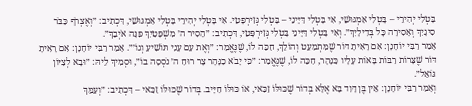בָּטְלִי יְהִירֵי – בָּטְלִי אַמְגּוּשֵׁי, אִי בָּטְלִי דַּיָּינֵי – בָּטְלִי גְּזִירְפָּטֵי. אִי בָּטְלִי יְהִירֵי בָּטְלִי אַמְגּוּשֵׁי, דִּכְתִיב: ״וְאֶצְרֹף כַּבֹּר סִיגָיִךְ וְאָסִירָה כׇּל בְּדִילָיִךְ״. וְאִי בָּטְלִי דַּיָּינֵי בָּטְלִי גְּזִירְפָּטֵי, דִּכְתִיב: ״הֵסִיר ה׳ מִשְׁפָּטַיִךְ פִּנָּה אֹיְבֵךְ״.
אָמַר רַבִּי יוֹחָנָן: אִם רָאִיתָ דּוֹר שֶׁמִּתְמַעֵט וְהוֹלֵךְ, חַכֵּה לוֹ, שֶׁנֶּאֱמַר: ״וְאֶת עַם עָנִי תּוֹשִׁיעַ וְגוֹ׳״. אָמַר רַבִּי יוֹחָנָן: אִם רָאִיתָ דּוֹר שֶׁצָּרוֹת רַבּוֹת בָּאוֹת עָלָיו כַּנָּהָר, חַכֵּה לוֹ, שֶׁנֶּאֱמַר: ״כִּי יָבֹא כַנָּהָר צָר רוּחַ ה׳ נֹסְסָה בוֹ״, וּסְמִיךְ לֵיהּ: ״וּבָא לְצִיּוֹן גּוֹאֵל״.
וְאָמַר רַבִּי יוֹחָנָן: אֵין בֶּן דָּוִד בָּא אֶלָּא בְּדוֹר שֶׁכּוּלּוֹ זַכַּאי, אוֹ כּוּלּוֹ חַיָּיב. בְּדוֹר שֶׁכּוּלּוֹ זַכַּאי – דִּכְתִיב: ״וְעַמֵּךְ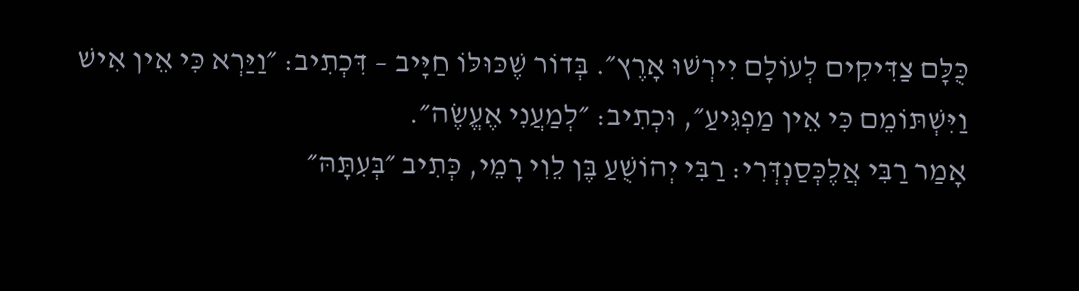כֻּלָּם צַדִּיקִים לְעוֹלָם יִירְשׁוּ אָרֶץ״. בְּדוֹר שֶׁכּוּלּוֹ חַיָּיב – דִּכְתִיב: ״וַיַּרְא כִּי אֵין אִישׁ וַיִּשְׁתּוֹמֵם כִּי אֵין מַפְגִּיעַ״, וּכְתִיב: ״לְמַעֲנִי אֶעֱשֶׂה״.
אָמַר רַבִּי אֲלֶכְּסַנְדְּרִי: רַבִּי יְהוֹשֻׁעַ בֶּן לֵוִי רָמֵי, כְּתִיב ״בְּעִתָּהּ״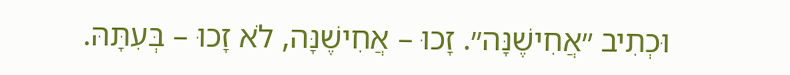וּכְתִיב ״אֲחִישֶׁנָּה״. זָכוּ – אֲחִישֶׁנָּה, לֹא זָכוּ – בְּעִתָּהּ.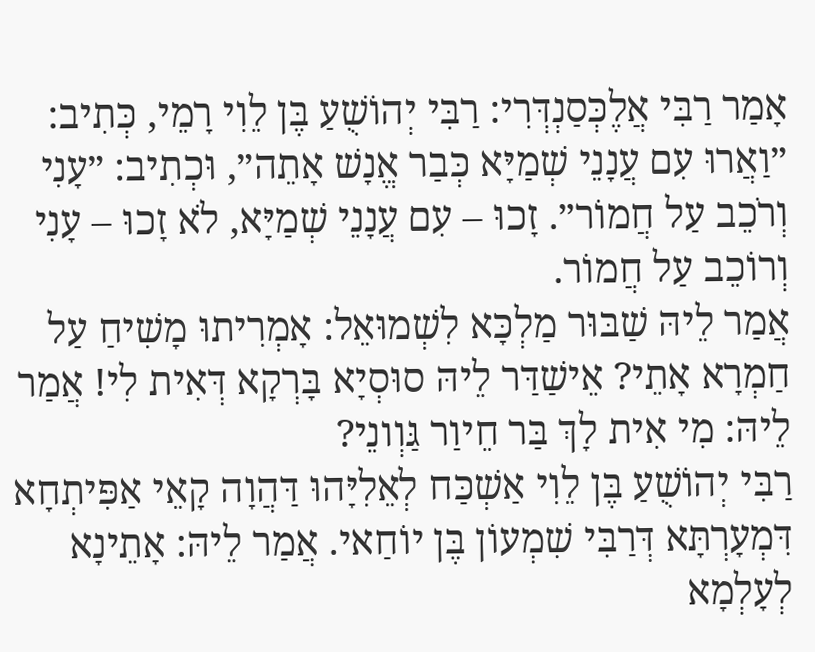אָמַר רַבִּי אֲלֶכְּסַנְדְּרִי: רַבִּי יְהוֹשֻׁעַ בֶּן לֵוִי רָמֵי, כְּתִיב: ״וַאֲרוּ עִם עֲנָנֵי שְׁמַיָּא כְּבַר אֱנָשׁ אָתֵה״, וּכְתִיב: ״עָנִי וְרֹכֵב עַל חֲמוֹר״. זָכוּ – עִם עֲנָנֵי שְׁמַיָּא, לֹא זָכוּ – עָנִי וְרוֹכֵב עַל חֲמוֹר.
אֲמַר לֵיהּ שַׁבּוּר מַלְכָּא לִשְׁמוּאֵל: אָמְרִיתוּ מָשִׁיחַ עַל חַמְרָא אָתֵי? אֵישַׁדַּר לֵיהּ סוּסְיָא בָּרְקָא דְּאִית לִי! אֲמַר לֵיהּ: מִי אִית לָךְ בַּר חֵיוַר גַּוְונֵי?
רַבִּי יְהוֹשֻׁעַ בֶּן לֵוִי אַשְׁכַּח לְאֵלִיָּהוּ דַּהֲוָה קָאֵי אַפִּיתְחָא דִּמְעָרְתָּא דְּרַבִּי שִׁמְעוֹן בֶּן יוֹחַאי. אֲמַר לֵיהּ: אָתֵינָא לְעָלְמָא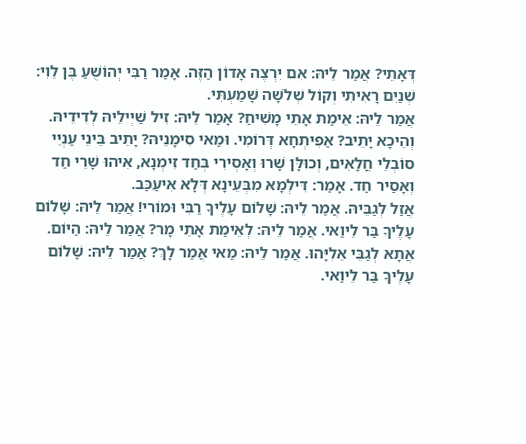דְּאָתֵי? אֲמַר לֵיהּ: אִם יִרְצֶה אָדוֹן הַזֶּה. אָמַר רַבִּי יְהוֹשֻׁעַ בֶּן לֵוִי: שְׁנַיִם רָאִיתִי וְקוֹל שְׁלֹשָׁה שָׁמַעְתִּי.
אֲמַר לֵיהּ: אֵימַת אָתֵי מָשִׁיחַ? אָמַר לֵיהּ: זִיל שַׁיְילֵיהּ לְדִידֵיהּ. וְהֵיכָא יָתֵיב? אַפִּיתְחָא דְּרוֹמִי. וּמַאי סִימָנֵיהּ? יָתֵיב בֵּינֵי עַנְיֵי סוֹבְלֵי חֳלָאִים, וְכוּלָּן שָׁרוּ וְאָסְירִי בְּחַד זִימְנָא, אִיהוּ שָׁרֵי חַד וְאָסַיר חַד. אָמַר: דִּילְמָא מִבְּעֵינָא דְּלָא אִיעַכַּב.
אֲזַל לְגַבֵּיהּ. אֲמַר לֵיהּ: שָׁלוֹם עָלֶיךָ רַבִּי וּמוֹרִי! אֲמַר לֵיהּ: שָׁלוֹם עָלֶיךָ בַּר לֵיוַאי. אֲמַר לֵיהּ: לְאֵימַת אָתֵי מָר? אֲמַר לֵיהּ: הַיּוֹם. אֲתָא לְגַבֵּי אֵלִיָּהוּ. אֲמַר לֵיהּ: מַאי אֲמַר לָךְ? אֲמַר לֵיהּ: שָׁלוֹם עָלֶיךָ בַּר לֵיוַאי.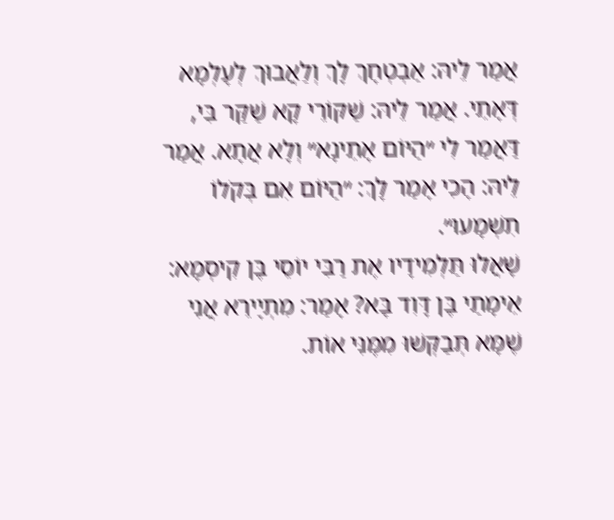אֲמַר לֵיהּ: אַבְטְחָךְ לָךְ וְלַאֲבוּךְ לְעָלְמָא דְּאָתֵי. אֲמַר לֵיהּ: שַׁקּוֹרֵי קָא שַׁקַּר בִּי, דַּאֲמַר לִי ״הַיּוֹם אָתֵינָא״ וְלָא אֲתָא. אֲמַר לֵיהּ: הָכִי אָמַר לָךְ: ״הַיּוֹם אִם בְּקֹלוֹ תִשְׁמָעוּ״.
שָׁאֲלוּ תַּלְמִידָיו אֶת רַבִּי יוֹסֵי בֶּן קִיסְמָא: אֵימָתַי בֶּן דָּוִד בָּא? אָמַר: מִתְיָירֵא אֲנִי שֶׁמָּא תְּבַקְּשׁוּ מִמֶּנִּי אוֹת.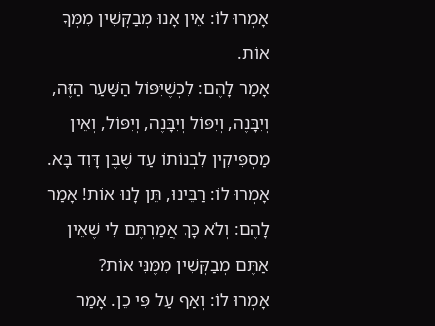אָמְרוּ לוֹ: אֵין אָנוּ מְבַקְּשִׁין מִמְּךָ אוֹת.
אָמַר לָהֶם: לִכְשֶׁיִּפּוֹל הַשַּׁעַר הַזֶּה, וְיִבָּנֶה, וְיִפּוֹל וְיִבָּנֶה, וְיִפּוֹל, וְאֵין מַסְפִּיקִין לִבְנוֹתוֹ עַד שֶׁבֶּן דָּוִד בָּא. אָמְרוּ לוֹ: רַבֵּינוּ, תֵּן לָנוּ אוֹת! אָמַר לָהֶם: וְלֹא כָּךְ אֲמַרְתֶּם לִי שֶׁאֵין אַתֶּם מְבַקְּשִׁין מִמֶּנִּי אוֹת?
אָמְרוּ לוֹ: וְאַף עַל פִּי כֵן. אָמַר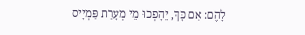לָהֶם: אִם כָּךְ, יֵהָפְכוּ מֵי מְעָרַת פַּמְיָיס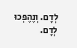לְדָם. וְנֶהֶפְכוּ לְדָם.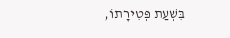בִּשְׁעַת פְּטִירָתוֹ,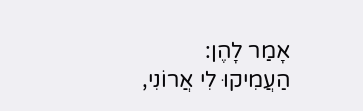אָמַר לָהֶן: הַעֲמִיקוּ לִי אֲרוֹנִי,